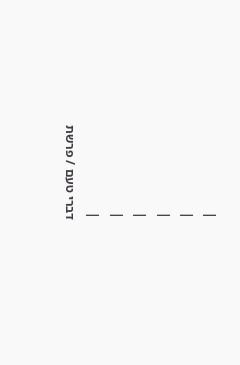|
|
|
|
|
|
דברי טעם / פרשת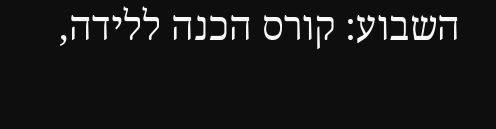השבוע: קורס הכנה ללידה,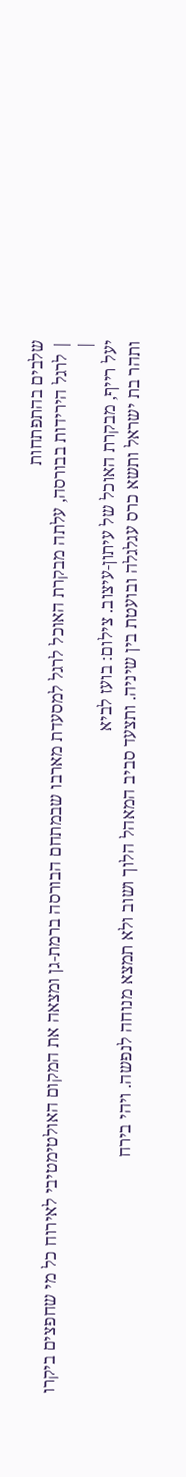שלבים בהתפתחות
| לרגל הירידות בבורסה, עלתה מבקרת האוכל לרגל למסעדת מארבו שבמתחם הבורסה ברמת-גן ומצאה את המקום האולטימטיבי לאירוח כל מי שחפצים ביקרו |
יעל רייף, מבקרת האוכל של עיתון-עיצוב. צילום: בועז לביא
ותהר בת ישראל ותשא כרס עגלגלה ובועטת בין שיניה. ותצעד סביב המאהל הלוך ושוב ולא תמצא מנוחה לנפשה. ויהי בירח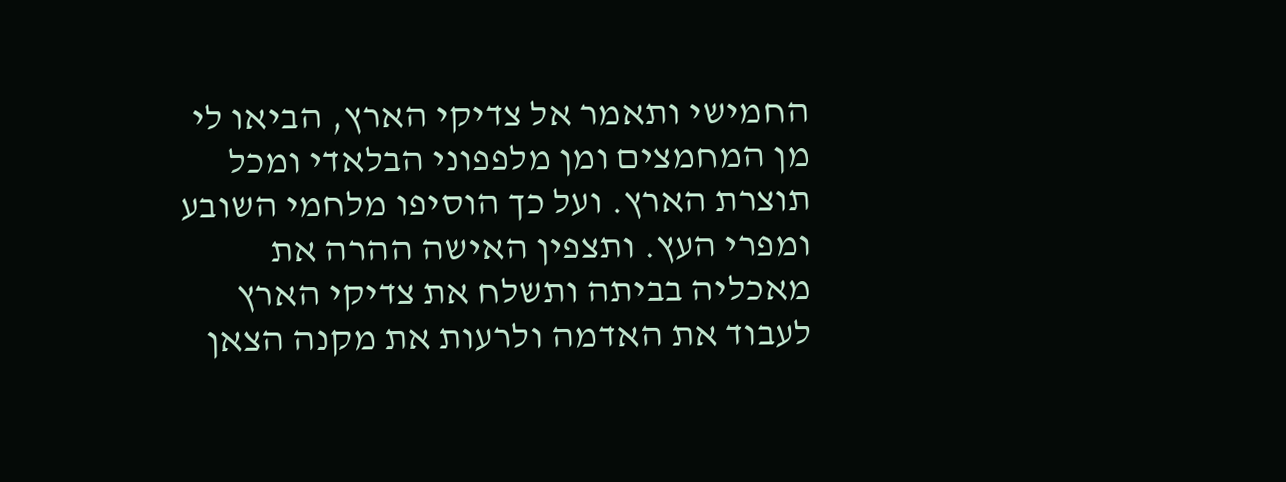החמישי ותאמר אל צדיקי הארץ, הביאו לי מן המחמצים ומן מלפפוני הבלאדי ומכל תוצרת הארץ. ועל כך הוסיפו מלחמי השובע ומפרי העץ. ותצפין האישה ההרה את מאכליה בביתה ותשלח את צדיקי הארץ לעבוד את האדמה ולרעות את מקנה הצאן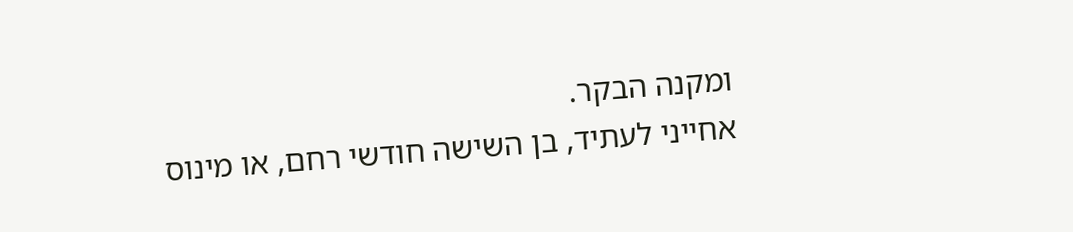ומקנה הבקר.
אחייני לעתיד, בן השישה חודשי רחם, או מינוס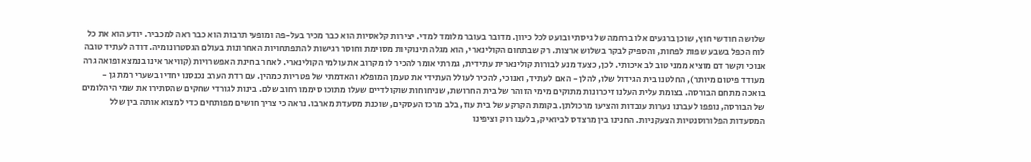שלושה חודשי חוץ, שוכן ברגעים אלו ברחמה של גיסתי ובועט לכל כיוון. מדובר בעובר מלומד למדי. יצירות קלאסיות הוא כבר מכיר בעל-פה ומופעי תרבות הוא כבר ראה למכביר. יודע הוא את כל לוח הכפל בשבע שפות לפחות, והספיק לבקר בשלוש ארצות. רק שבתחום הקולינארי, הוא מגלה תינוקיות מסוימת וחוסר רגישות להתפתחויות האחרונות בעולם הגסטרונומיה. דודה לעתיד טובה אנוכי וקשר דם מוציא ממני טוב לב איכותי. לכן, כצעד מנע לבורות קולינארית עתידית, גמרתי אומר להכיר לו מקרוב את עולמי הקולינארי. לאחר בחינת האפשרויות (קוויאר אינו בנמצא ופואה גרה מעודד פיטום מיותר), החלטנו בית הגידול שלו, להלן - האם לעתיד, ואנוכי, להכיר לעולל העתידי את טעמן המופלא והאדמתי של פטריות כמהין. עם רדת הערב נכנסנו יחדיו בשערי רמת גן - בואכה מתחם הבורסה. בצומת עלית העלנו זיכרונות מתוקים מימי הזוהר של בית החרושת, שניחוחות שוקולדיים שעלו מתוכו סיממו רחוב שלם. בינות לגורדי שחקים שהסתירו את שמי היהלומים של הבורסה, נופפו לעברנו נערות עובדות והציעו מרכולתן. בקומת הקרקע של בית עוז, בלב מרכז העסקים, שוכנת מסעדת מארבו. נראה כי צריך חושים מפותחים כדי למצוא אותה בין שלל המסעדות הפלורוסנטיות הצעקניות. החנינו בין מרצדס לביואיק, בלענו רוק וציפינו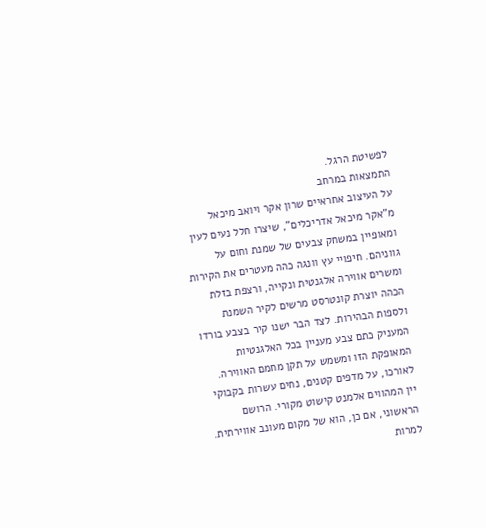לפשיטת הרגל.
התמצאות במרחב
על העיצוב אחראיים שרון אקר ויואב מיכאל מ"אקר מיכאל אדריכלים", שיצרו חלל נעים לעין ומאופיין במשחק צבעים של שמנת וחום על גווניהם. חיפויי עץ וונגה כהה מעטרים את הקירות ומשרים אווירה אלגנטית ונקייה, ורצפת בזלת הכהה יוצרת קונטרסט מרשים לקיר השמנת ולספות הבהירות. לצד הבר ישנו קיר בצבע בורדו המעניק כתם צבע מעניין בכל האלגנטיות המאופקת הזו ומשמש על תקן מחמם האווירה. לאורכו, על מדפים קטנים, נחים עשרות בקבוקי יין המהווים אלמנט קישוט מקורי. הרושם הראשוני, אם כן, הוא של מקום מעונב אווירתית. למרות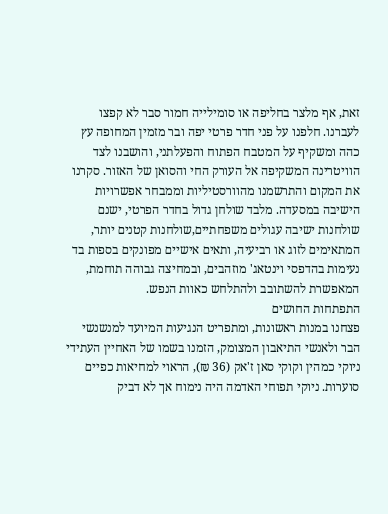זאת, אף מלצר בחליפה או סומילייה חמור סבר לא קפצו לעברנו. חלפנו על פני חדר פרטי יפה ובר מזמין המחופה עץ כהה ומשקיף על המטבח הפתוח והפעלתני, והושבנו לצד הוויטרינה המשקיפה אל העורק החי והסואן של האזור. סקרנו את המקום והתרשמנו מהוורסטיליות וממבחר אפשרויות הישיבה במסעדה. מלבד שולחן גדול בחדר הפרטי, ישנם שולחנות ישיבה עגולים משפחתיים,שולחנות קטנים יותר, המתאימים לזוג או רביעיה, ותאים אישיים מפונקים בספות בד נעימות בהדפסי וינטאג' מוזהבים, ובמחיצה גבוהה תוחמת, המאפשרת להשתובב ולהתלחש כאוות הנפש.
התפתחות החושים
פצחנו במנות ראשונות, ומתפריט הנגיעות המיועד למנשנשי הבר ולאנשי התיאבון המצומק, הזמנו בשמו של האחיין העתידי ניוקי כמהין וקוקי סאן ז'אק (36 ₪), הראוי למחיאות כפיים סוערות. ניוקי תפוחי האדמה היה נימוח אך לא דביק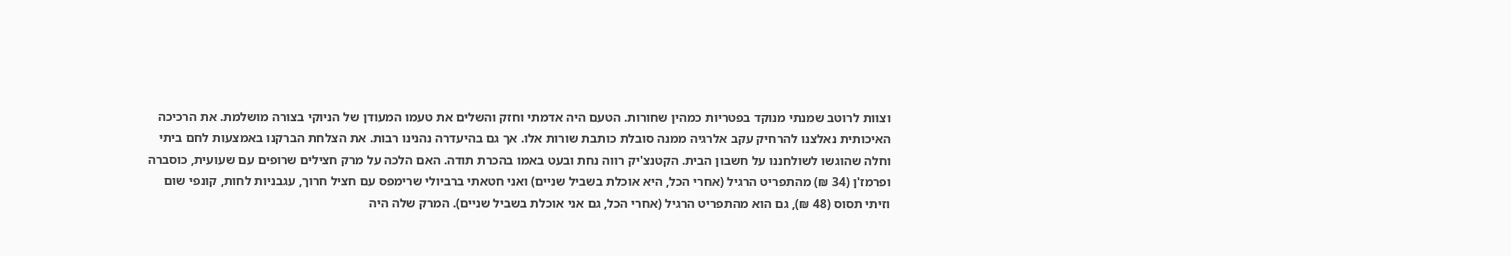וצוות לרוטב שמנתי מנוקד בפטריות כמהין שחורות. הטעם היה אדמתי וחזק והשלים את טעמו המעודן של הניוקי בצורה מושלמת. את הרכיכה האיכותית נאלצנו להרחיק עקב אלרגיה ממנה סובלת כותבת שורות אלו. אך גם בהיעדרה נהנינו רבות. את הצלחת הברקנו באמצעות לחם ביתי וחלה שהוגשו לשולחננו על חשבון הבית. הקטנצ'יק רווה נחת ובעט באמו בהכרת תודה. האם הלכה על מרק חצילים שרופים עם שעועית, כוסברה ופרמז'ן (34 ₪) מהתפריט הרגיל (אחרי הכל, היא אוכלת בשביל שניים) ואני חטאתי ברביולי שרימפס עם חציל חרוך, עגבניות לחות, קונפי שום וזיתי תסוס (48 ₪), גם הוא מהתפריט הרגיל (אחרי הכל, גם אני אוכלת בשביל שניים). המרק שלה היה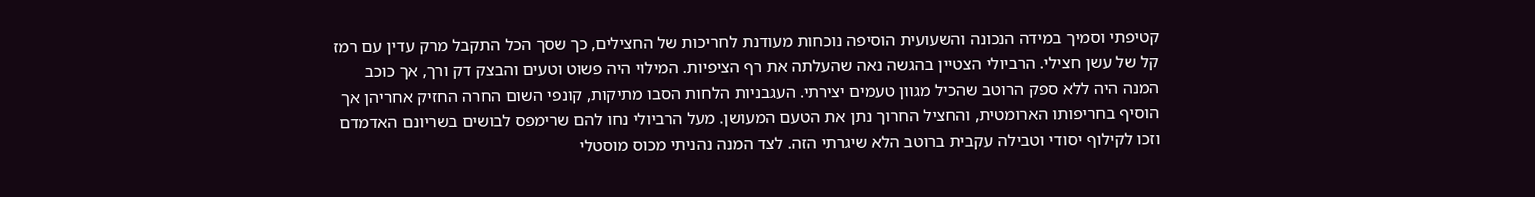קטיפתי וסמיך במידה הנכונה והשעועית הוסיפה נוכחות מעודנת לחריכות של החצילים, כך שסך הכל התקבל מרק עדין עם רמז קל של עשן חצילי. הרביולי הצטיין בהגשה נאה שהעלתה את רף הציפיות. המילוי היה פשוט וטעים והבצק דק ורך, אך כוכב המנה היה ללא ספק הרוטב שהכיל מגוון טעמים יצירתי. העגבניות הלחות הסבו מתיקות, קונפי השום החרה החזיק אחריהן אך הוסיף בחריפותו הארומטית, והחציל החרוך נתן את הטעם המעושן. מעל הרביולי נחו להם שרימפס לבושים בשריונם האדמדם וזכו לקילוף יסודי וטבילה עקבית ברוטב הלא שיגרתי הזה. לצד המנה נהניתי מכוס מוסטלי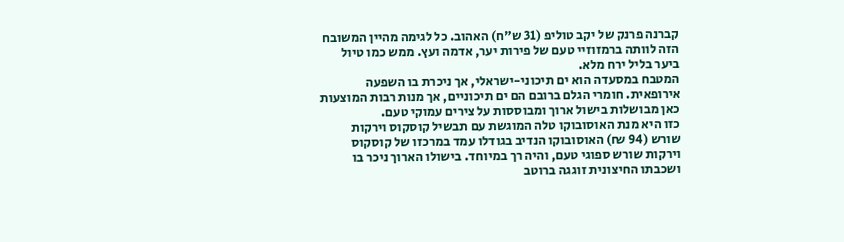קברנה פרנק של יקב טוליפ (31 ש"ח) האהוב. כל לגימה מהיין המשובח הזה לוותה ברמזוזיי טעם של פירות יער, אדמה ועץ. ממש כמו טיול ביער בליל ירח מלא.
המטבח במסעדה הוא ים תיכוני-ישראלי, אך ניכרת בו השפעה אירופאית. חומרי הגלם ברובם הם ים תיכוניים, אך מנות רבות המוצעות כאן מבושלות בישול ארוך ומבוססות על צירים עמוקי טעם.
כזו היא מנת האוסובוקו טלה המוגשת עם תבשיל קוסקוס וירקות שורש (94 ₪) האוסובוקו הנדיב בגודלו עמד במרכזו של קוסקוס וירקות שורש ספוגי טעם, והיה רך במיוחד. בישולו הארוך ניכר בו ושכבתו החיצונית זוגגה ברוטב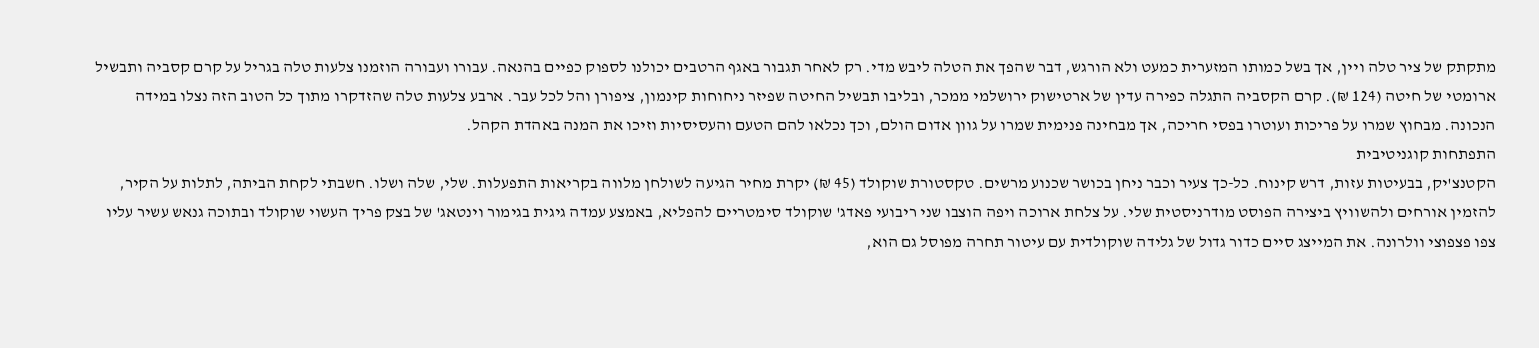מתקתק של ציר טלה ויין, אך בשל כמותו המזערית כמעט ולא הורגש, דבר שהפך את הטלה ליבש מדי. רק לאחר תגבור באגף הרטבים יכולנו לספוק כפיים בהנאה. עבורו ועבורה הוזמנו צלעות טלה בגריל על קרם קסביה ותבשיל ארומטי של חיטה (124 ₪). קרם הקסביה התגלה כפירה עדין של ארטישוק ירושלמי ממכר, ובליבו תבשיל החיטה שפיזר ניחוחות קינמון, ציפורן והל לכל עבר. ארבע צלעות טלה שהזדקרו מתוך כל הטוב הזה נצלו במידה הנכונה. מבחוץ שמרו על פריכות ועוטרו בפסי חריכה, אך מבחינה פנימית שמרו על גוון אדום הולם, וכך נכלאו להם הטעם והעסיסיות וזיכו את המנה באהדת הקהל.
התפתחות קוגניטיבית
הקטנצ'יק, בבעיטות עזות, דרש קינוח. כל-כך צעיר וכבר ניחן בכושר שכנוע מרשים. טקסטורת שוקולד (45 ₪) יקרת מחיר הגיעה לשולחן מלווה בקריאות התפעלות. שלי, שלה ושלו. חשבתי לקחת הביתה, לתלות על הקיר, להזמין אורחים ולהשוויץ ביצירה הפוסט מודרניסטית שלי. על צלחת ארוכה ויפה הוצבו שני ריבועי פאדג' שוקולד סימטריים להפליא, באמצע עמדה גיגית בגימור וינטאג' של בצק פריך העשוי שוקולד ובתוכה גנאש עשיר עליו צפו פצפוצי וולרונה. את המייצג סיים כדור גדול של גלידה שוקולדית עם עיטור תחרה מפוסל גם הוא,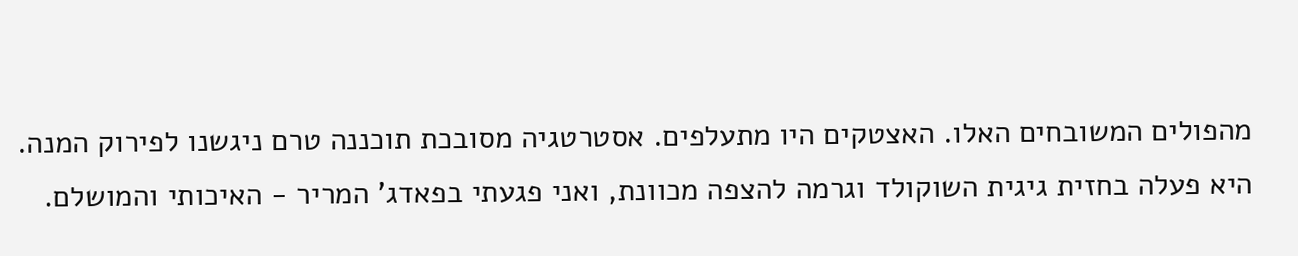מהפולים המשובחים האלו. האצטקים היו מתעלפים. אסטרטגיה מסובכת תוכננה טרם ניגשנו לפירוק המנה. היא פעלה בחזית גיגית השוקולד וגרמה להצפה מכוונת, ואני פגעתי בפאדג' המריר - האיכותי והמושלם.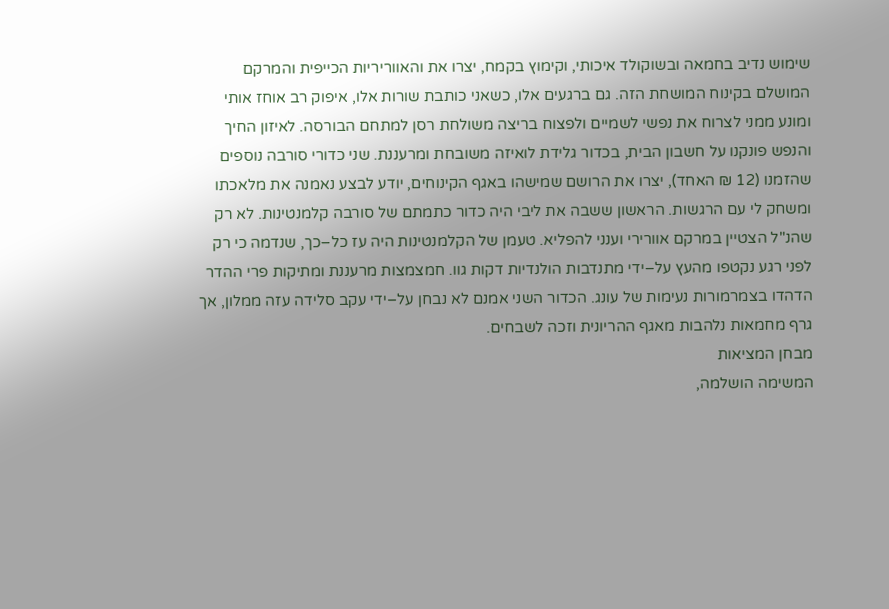שימוש נדיב בחמאה ובשוקולד איכותי, וקימוץ בקמח, יצרו את והאווריריות הכייפית והמרקם המושלם בקינוח המושחת הזה. גם ברגעים אלו, כשאני כותבת שורות אלו, איפוק רב אוחז אותי ומונע ממני לצרוח את נפשי לשמיים ולפצוח בריצה משולחת רסן למתחם הבורסה. לאיזון החיך והנפש פונקנו על חשבון הבית, בכדור גלידת לואיזה משובחת ומרעננת. שני כדורי סורבה נוספים שהזמנו (12 ₪ האחד), יצרו את הרושם שמישהו באגף הקינוחים, יודע לבצע נאמנה את מלאכתו ומשחק לי עם הרגשות. הראשון ששבה את ליבי היה כדור כתמתם של סורבה קלמנטינות. לא רק שהנ"ל הצטיין במרקם אוורירי וענני להפליא. טעמן של הקלמנטינות היה עז כל–כך, שנדמה כי רק לפני רגע נקטפו מהעץ על–ידי מתנדבות הולנדיות דקות גוו. חמצמצות מרעננת ומתיקות פרי ההדר הדהדו בצמרמורות נעימות של עונג. הכדור השני אמנם לא נבחן על–ידי עקב סלידה עזה ממלון, אך גרף מחמאות נלהבות מאגף ההריונית וזכה לשבחים.
מבחן המציאות
המשימה הושלמה,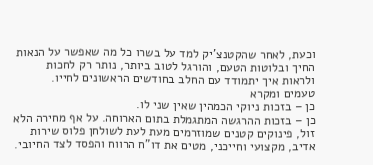וכעת, לאחר שהקטנצ'יק למד על בשרו כל מה שאפשר על הנאות החיך ובלוטות הטעם, והורגל לטוב ביותר, נותר רק לחכות ולראות איך יתמודד עם החלב בחודשים הראשונים לחייו.
טעמים ומקרא
כן – בזכות ניוקי הכמהין שאין שני לו.
כן – בזכות ההרגשה המתגמלת בתום הארוחה. על אף מחירה הלא זול, פינוקים קטנים שמוזרמים מעת לעת לשולחן פלוס שירות אדיב, מקצועי וחייכני, מטים את דו"ח הרווח והפסד לצד החיובי.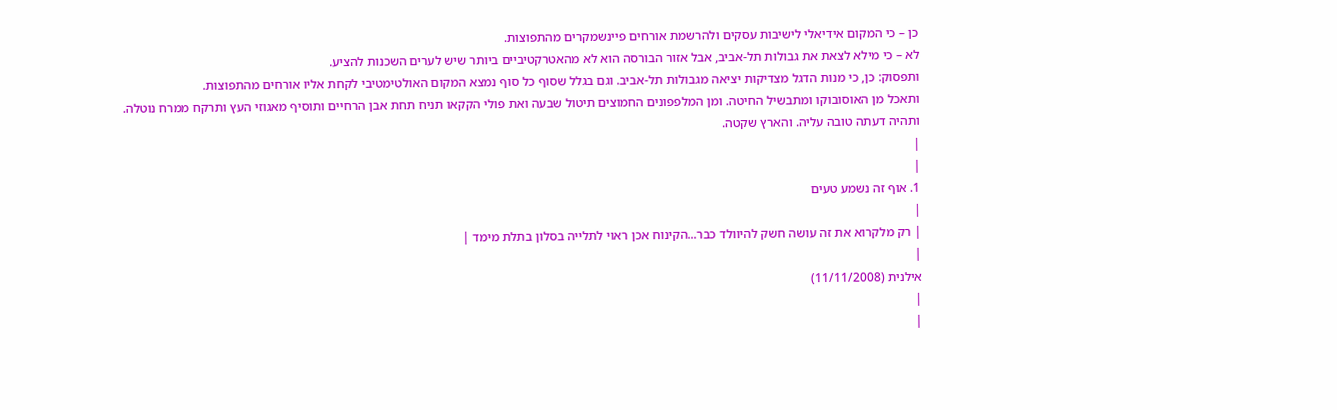כן – כי המקום אידיאלי לישיבות עסקים ולהרשמת אורחים פיינשמקרים מהתפוצות.
לא – כי מילא לצאת את גבולות תל-אביב, אבל אזור הבורסה הוא לא מהאטרקטיביים ביותר שיש לערים השכנות להציע.
ותפסוק: כן, כי מנות הדגל מצדיקות יציאה מגבולות תל-אביב. וגם בגלל שסוף כל סוף נמצא המקום האולטימטיבי לקחת אליו אורחים מהתפוצות.
ותאכל מן האוסובוקו ומתבשיל החיטה. ומן המלפפונים החמוצים תיטול שבעה ואת פולי הקקאו תניח תחת אבן הרחיים ותוסיף מאגוזי העץ ותרקח ממרח נוטלה. ותהיה דעתה טובה עליה. והארץ שקטה.
|
|
1. אוף זה נשמע טעים
|
| רק מלקרוא את זה עושה חשק להיוולד כבר...הקינוח אכן ראוי לתלייה בסלון בתלת מימד |
|
אילנית (11/11/2008)
|
|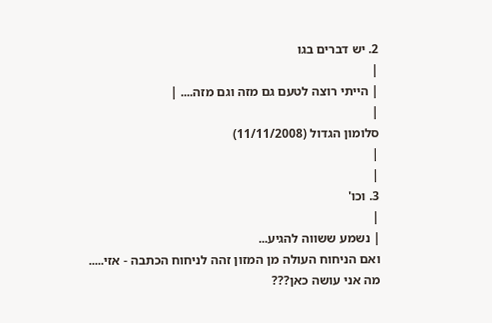2. יש דברים בגו
|
| הייתי רוצה לטעם גם מזה וגם מזה.... |
|
סלומון הגדול (11/11/2008)
|
|
3. וכו'
|
| נשמע ששווה להגיע...
ואם הניחוח העולה מן המזון זהה לניחוח הכתבה - אזי.....
מה אני עושה כאן???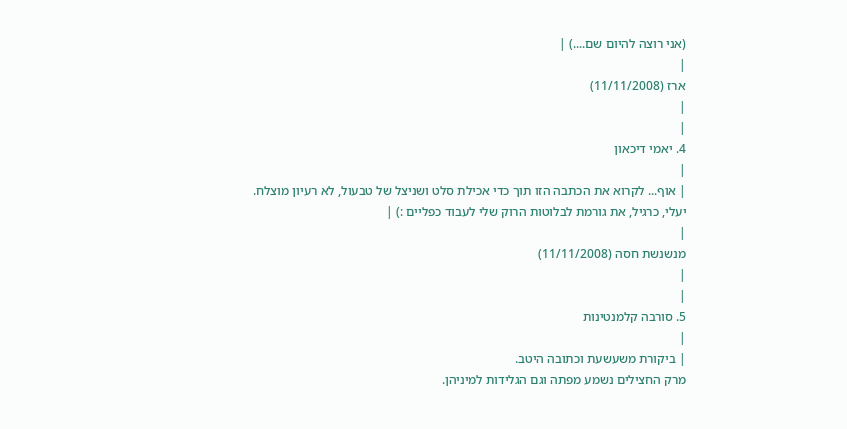(אני רוצה להיום שם....) |
|
ארז (11/11/2008)
|
|
4. יאמי דיכאון
|
| אוף... לקרוא את הכתבה הזו תוך כדי אכילת סלט ושניצל של טבעול, לא רעיון מוצלח.
יעלי, כרגיל, את גורמת לבלוטות הרוק שלי לעבוד כפליים :) |
|
מנשנשת חסה (11/11/2008)
|
|
5. סורבה קלמנטינות
|
| ביקורת משעשעת וכתובה היטב.
מרק החצילים נשמע מפתה וגם הגלידות למיניהן.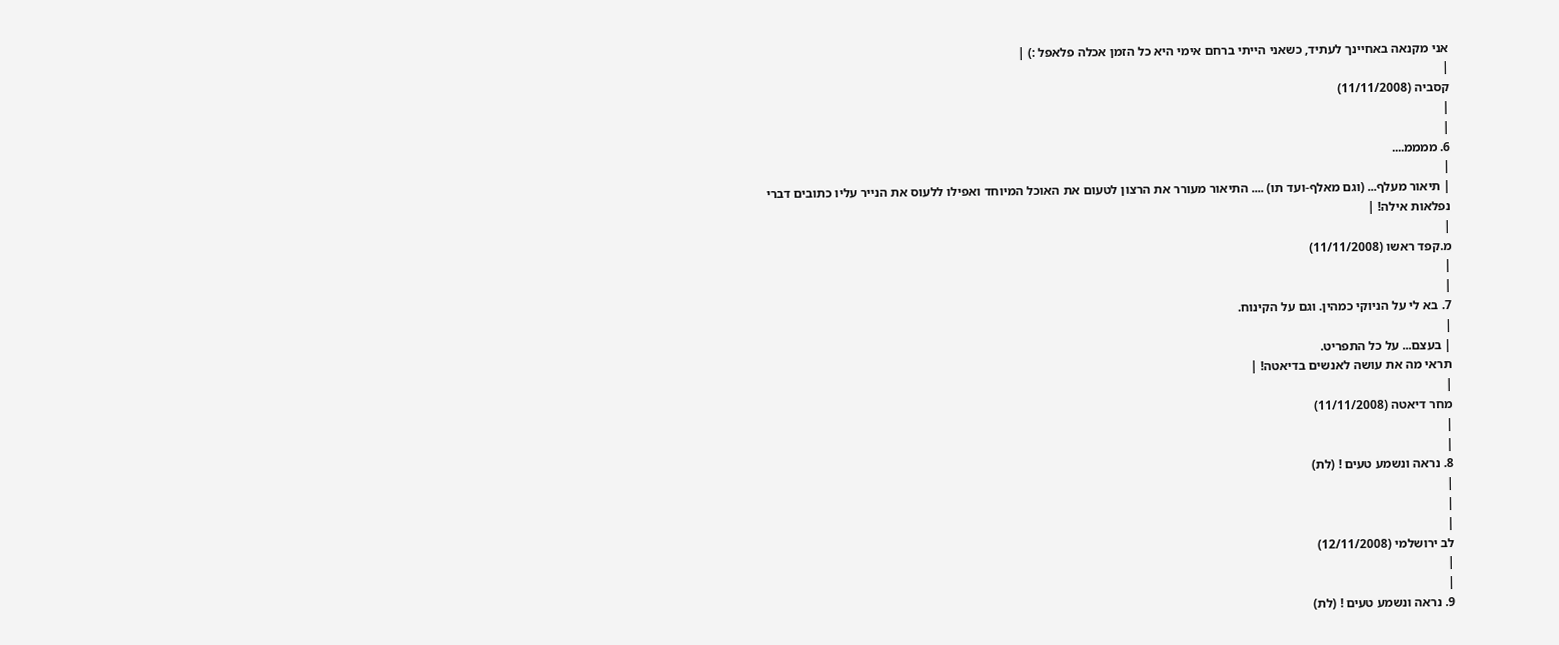אני מקנאה באחיינך לעתיד, כשאני הייתי ברחם אימי היא כל הזמן אכלה פלאפל :) |
|
קסביה (11/11/2008)
|
|
6. ממממ....
|
| תיאור מעלף... (וגם מאלף-ועד תו) .... התיאור מעורר את הרצון לטעום את האוכל המיוחד ואפילו ללעוס את הנייר עליו כתובים דברי נפלאות אילה! |
|
מ.קפד ראשו (11/11/2008)
|
|
7. בא לי על הניוקי כמהין. וגם על הקינוח.
|
| בעצם... על כל התפריט.
תראי מה את עושה לאנשים בדיאטה! |
|
מחר דיאטה (11/11/2008)
|
|
8. נראה ונשמע טעים ! (לת)
|
|
|
לב ירושלמי (12/11/2008)
|
|
9. נראה ונשמע טעים ! (לת)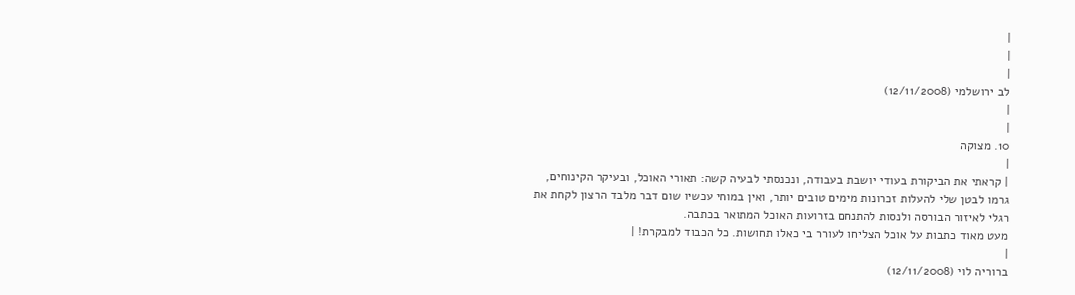|
|
|
לב ירושלמי (12/11/2008)
|
|
10. מצוקה
|
| קראתי את הביקורת בעודי יושבת בעבודה, ונכנסתי לבעיה קשה: תאורי האוכל, ובעיקר הקינוחים, גרמו לבטן שלי להעלות זכרונות מימים טובים יותר, ואין במוחי עכשיו שום דבר מלבד הרצון לקחת את רגלי לאיזור הבורסה ולנסות להתנחם בזרועות האוכל המתואר בכתבה.
מעט מאוד כתבות על אוכל הצליחו לעורר בי כאלו תחושות. כל הכבוד למבקרת! |
|
ברוריה לוי (12/11/2008)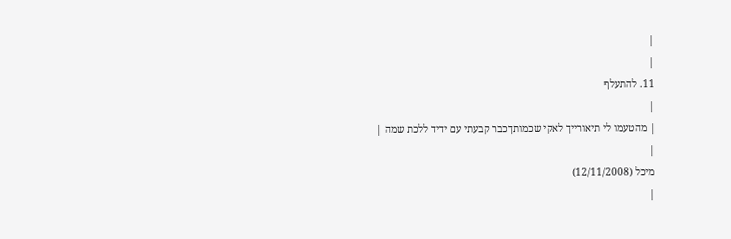|
|
11. להתעלף
|
| מהטעמו לי תיאורייך לאקי שכמותךכבר קבעתי עם ידיד ללכת שמה |
|
מיכל (12/11/2008)
|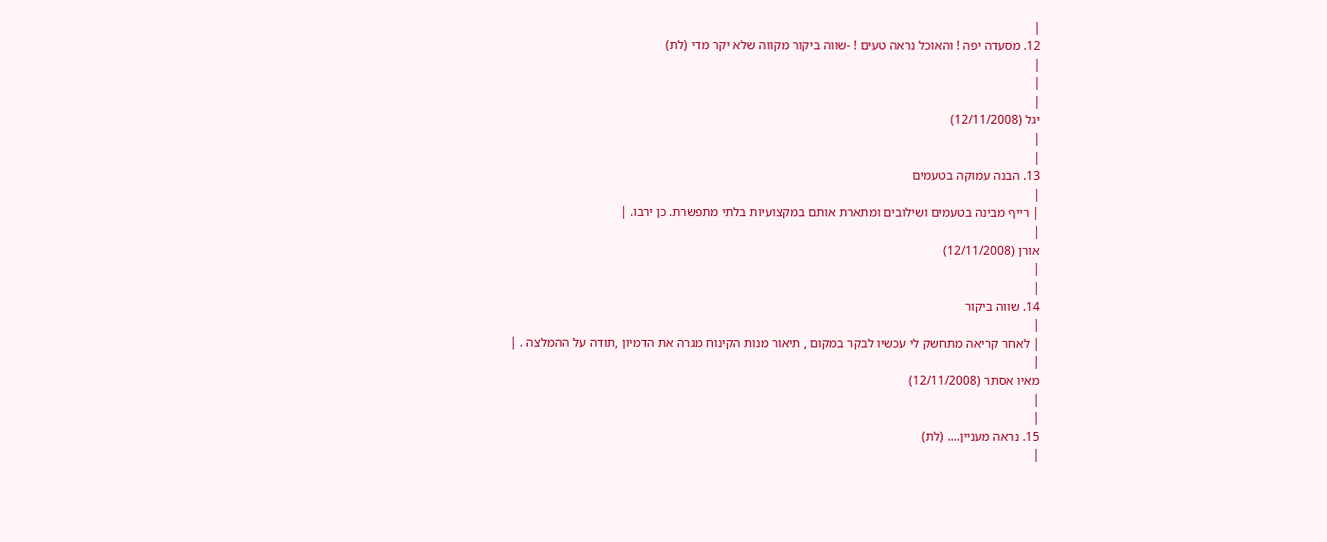|
12. מסעדה יפה ! והאוכל נראה טעים ! -שווה ביקור מקווה שלא יקר מדי (לת)
|
|
|
יגל (12/11/2008)
|
|
13. הבנה עמוקה בטעמים
|
| רייף מבינה בטעמים ושילובים ומתארת אותם במקצועיות בלתי מתפשרת. כן ירבו. |
|
אורן (12/11/2008)
|
|
14. שווה ביקור
|
| לאחר קריאה מתחשק לי עכשיו לבקר במקום , תיאור מנות הקינוח מגרה את הדמיון ,תודה על ההמלצה . |
|
מאיו אסתר (12/11/2008)
|
|
15. נראה מעניין.... (לת)
|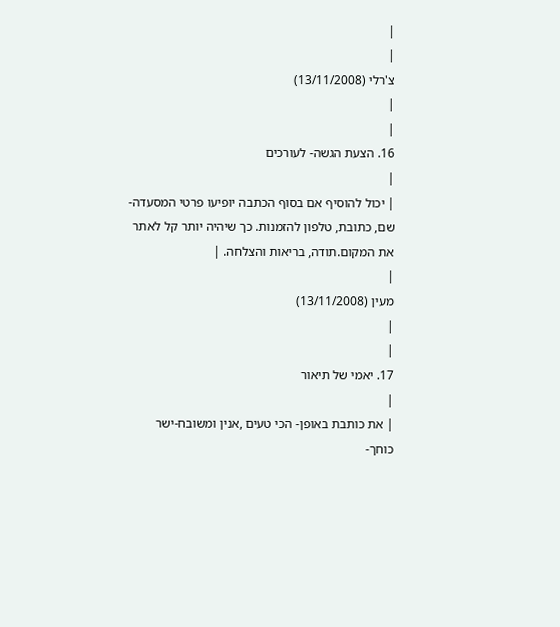|
|
צ'רלי (13/11/2008)
|
|
16. הצעת הגשה- לעורכים
|
| יכול להוסיף אם בסוף הכתבה יופיעו פרטי המסעדה- שם, כתובת, טלפון להזמנות. כך שיהיה יותר קל לאתר את המקום.תודה, בריאות והצלחה. |
|
מעין (13/11/2008)
|
|
17. יאמי של תיאור
|
| את כותבת באופן- הכי טעים ,אנין ומשובח-ישר כוחך-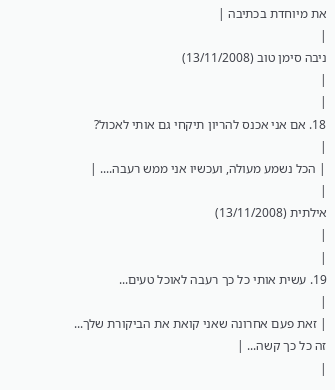את מיוחדת בכתיבה |
|
ניבה סימן טוב (13/11/2008)
|
|
18. אם אני אכנס להריון תיקחי גם אותי לאכול?
|
| הכל נשמע מעולה, ועכשיו אני ממש רעבה.... |
|
אילתית (13/11/2008)
|
|
19. עשית אותי כל כך רעבה לאוכל טעים...
|
| זאת פעם אחרונה שאני קואת את הביקורת שלך...
זה כל כך קשה... |
|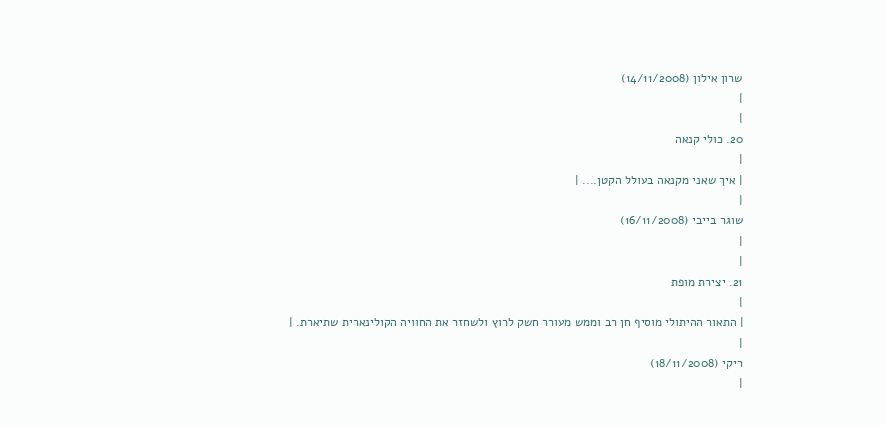שרון אילון (14/11/2008)
|
|
20. כולי קנאה
|
| איך שאני מקנאה בעולל הקטן.... |
|
שוגר בייבי (16/11/2008)
|
|
21. יצירת מופת
|
| התאור ההיתולי מוסיף חן רב וממש מעורר חשק לרוץ ולשחזר את החוויה הקולינארית שתיארת. |
|
ריקי (18/11/2008)
|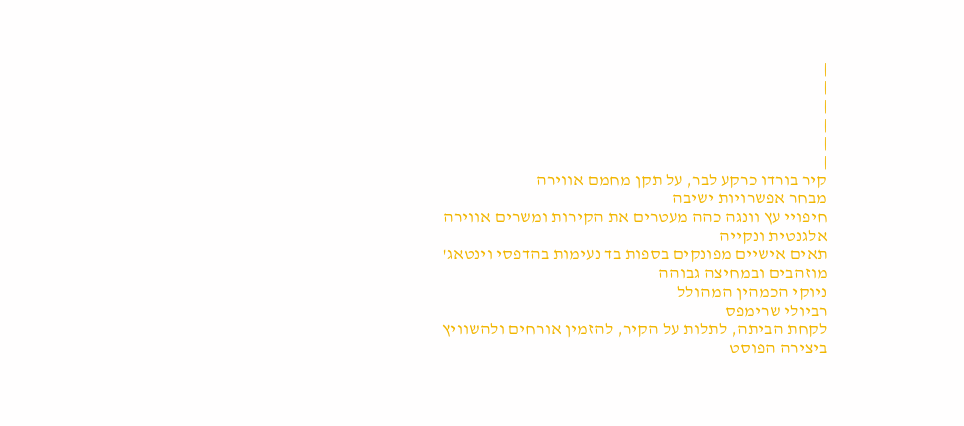|
|
|
|
|
|
קיר בורדו כרקע לבר, על תקן מחמם אווירה
מבחר אפשרויות ישיבה
חיפויי עץ וונגה כהה מעטרים את הקירות ומשרים אווירה אלגנטית ונקייה
תאים אישיים מפונקים בספות בד נעימות בהדפסי וינטאג' מוזהבים ובמחיצה גבוהה
ניוקי הכמהין המהולל
רביולי שרימפס
לקחת הביתה, לתלות על הקיר, להזמין אורחים ולהשוויץ ביצירה הפוסט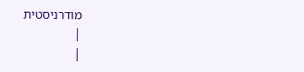מודרניסטית
|
|